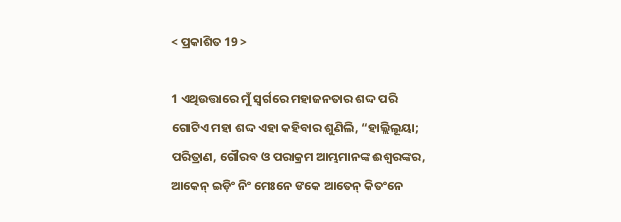< ପ୍ରକାଶିତ 19 >

1 ଏଥିଉତ୍ତାରେ ମୁଁ ସ୍ୱର୍ଗରେ ମହାଜନତାର ଶଦ୍ଦ ପରି ଗୋଟିଏ ମହା ଶଦ୍ଦ ଏହା କହିବାର ଶୁଣିଲି, “ହାଲ୍ଲିଲୂୟା; ପରିତ୍ରାଣ, ଗୌରବ ଓ ପରାକ୍ରମ ଆମ୍ଭମାନଙ୍କ ଈଶ୍ବରଙ୍କର,
ଆକେନ୍ ଇଡ଼ିଂ ନିଂ ମେଃନେ ଙକେ ଆତେନ୍‌ କିତଂନେ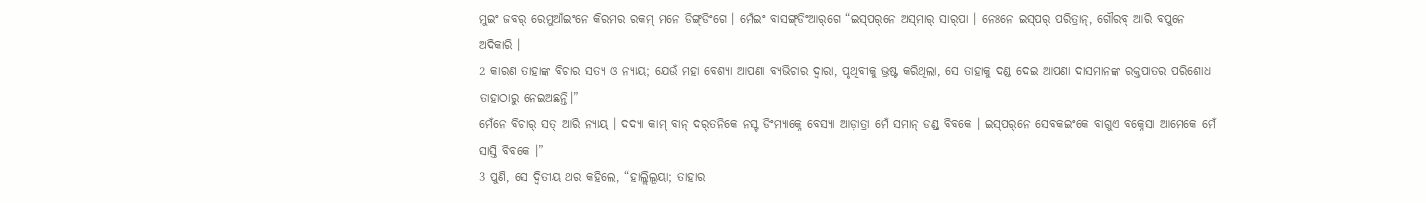ମୁଇଂ ଜବର୍ ରେମୁଆଁଇଂନେ କିରମର ରକମ୍ ମନେ ଡିଙ୍ଗ୍‌ଡିଂଗେ । ମେଁଇଂ ବାସଙ୍ଗ୍‌ଡିଂଆର୍‌ଗେ “ଇସ୍‌ପର୍‌ନେ ଅସ୍‌ମାର୍ ସାର୍‌ପା । ନେଃନେ ଇସ୍‌ପର୍ ପରିତ୍ରାନ୍, ଗୌରବ୍ ଆରି ବପୁନେ ଅଦିକାରି ।
2 କାରଣ ତାହାଙ୍କ ବିଚାର ସତ୍ୟ ଓ ନ୍ୟାୟ; ଯେଉଁ ମହା ବେଶ୍ୟା ଆପଣା ବ୍ୟଭିଚାର ଦ୍ୱାରା, ପୃଥିବୀକୁ ଭ୍ରଷ୍ଟ କରିଥିଲା, ସେ ତାହାକୁ ଦଣ୍ଡ ଦେଇ ଆପଣା ଦାସମାନଙ୍କ ରକ୍ତପାତର ପରିଶୋଧ ତାହାଠାରୁ ନେଇଅଛନ୍ତି।”
ମେଁନେ ବିଚାର୍ ସତ୍ ଆରି ନ୍ୟାୟ୍‌ । ଦଦ୍ୟା‌ କାମ୍ ବାନ୍‌ ଦର୍‌ତନିକେ ନସ୍ଟ ଡିଂମ୍ୟାକ୍ନେ ବେସ୍ୟା ଆଡ଼ାତ୍ରା ମେଁ ସମାନ୍ ଡଣ୍ଡ୍ ବିବକେ । ଇସ୍‌ପର୍‌ନେ ସେବକ‍ଇଂକେ ବାଗୁଏ ବକ୍ନେସା ଆମେକେ ମେଁ ସାସ୍ତି ବିବକେ ।”
3 ପୁଣି, ସେ ଦ୍ୱିତୀୟ ଥର କହିଲେ, “ହାଲ୍ଲିଲୂୟା; ତାହାର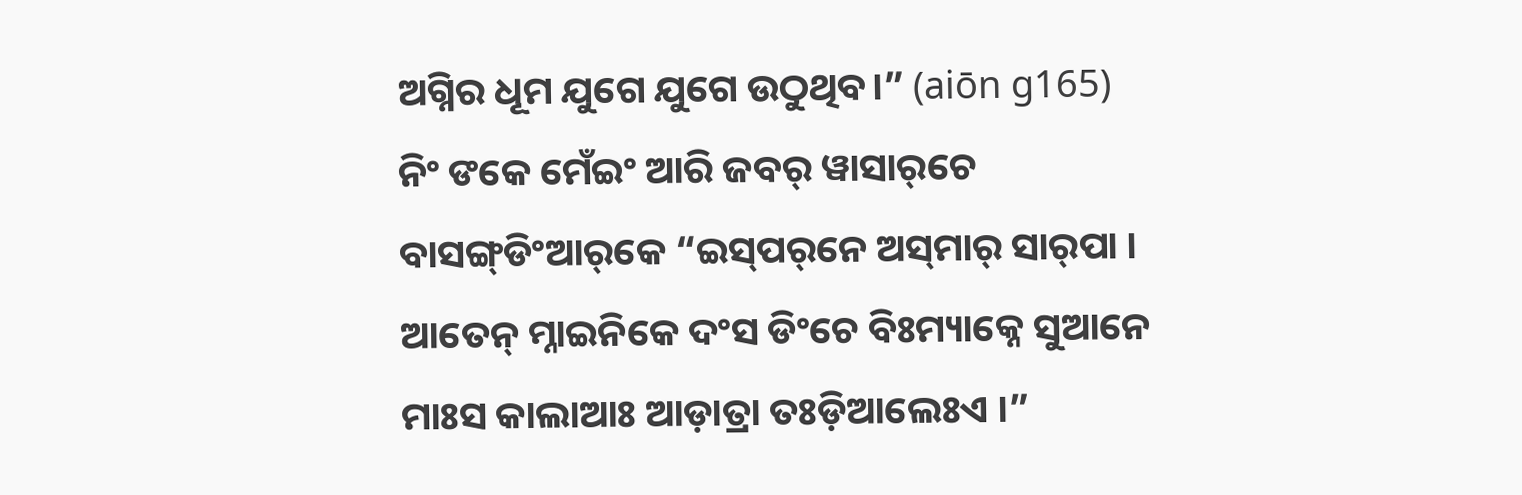ଅଗ୍ନିର ଧୂମ ଯୁଗେ ଯୁଗେ ଉଠୁଥିବ।” (aiōn g165)
ନିଂ ଙକେ ମେଁଇଂ ଆରି ଜବର୍ ୱାସାର୍‌ଚେ ବାସଙ୍ଗ୍‌ଡିଂଆର୍‌କେ “ଇସ୍‌ପର୍‌ନେ ଅସ୍‌ମାର୍ ସାର୍‌ପା । ଆତେନ୍‌ ମ୍ନାଇନିକେ ଦଂସ ଡିଂଚେ ବିଃମ୍ୟାକ୍ନେ ସୁଆନେ ମାଃସ କାଲାଆଃ ଆଡ଼ାତ୍ରା ତଃଡ଼ିଆଲେଃଏ ।”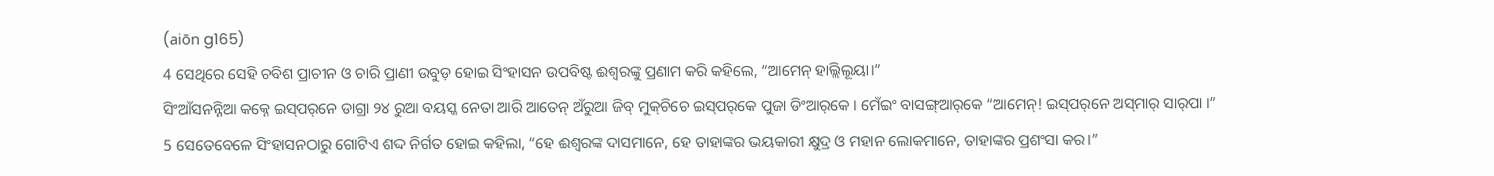(aiōn g165)
4 ସେଥିରେ ସେହି ଚବିଶ ପ୍ରାଚୀନ ଓ ଚାରି ପ୍ରାଣୀ ଉବୁଡ଼ ହୋଇ ସିଂହାସନ ଉପବିଷ୍ଟ ଈଶ୍ବରଙ୍କୁ ପ୍ରଣାମ କରି କହିଲେ, “ଆମେନ୍‍ ହାଲ୍ଲିଲୂୟା।”
ସିଂଆଁସନନ୍ନିଆ କକ୍ନେ ଇସ୍‌ପର୍‌ନେ ଡାଗ୍ରା ୨୪ ରୁଆ ବୟସ୍କ ନେତା ଆରି ଆତେନ୍‌ ଅଁରୁଆ ଜିବ୍‌ ମୁକ୍‌ଚିଚେ ଇସ୍‌ପର୍‌କେ ପୁଜା ଡିଂଆର୍‌କେ । ମେଁଇଂ ବାସଙ୍ଗ୍‌ଆର୍‌କେ “ଆମେନ୍! ଇସ୍‌ପର୍‌ନେ ଅସ୍‌ମାର୍ ସାର୍‌ପା ।”
5 ସେତେବେଳେ ସିଂହାସନଠାରୁ ଗୋଟିଏ ଶଦ୍ଦ ନିର୍ଗତ ହୋଇ କହିଲା, “ହେ ଈଶ୍ବରଙ୍କ ଦାସମାନେ, ହେ ତାହାଙ୍କର ଭୟକାରୀ କ୍ଷୁଦ୍ର ଓ ମହାନ ଲୋକମାନେ, ତାହାଙ୍କର ପ୍ରଶଂସା କର।”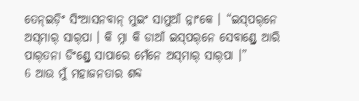ତେନ୍ଇଡ଼ିଂ ସିଂଆସନବାନ୍ ମୁଇଂ ସାମୁଆଁ ନ୍ନାଂକେ । “ଇସ୍‌ପର୍‌ନେ ଅସ୍‌ମାର୍ ସାର୍‌ପା । କି ମ୍ନା କି ଡାଆଁ ଇସ୍‌ପର୍‌ନେ ସେବାଣ୍ଡ୍ରେ ଆରି ପାର୍‌ତନା ଡିଂଣ୍ଡ୍ରେ ସାପାରେ ମେଁନେ ଅସ୍‌ମାର୍ ସାର୍‌ପା ।”
6 ଆଉ ମୁଁ ମହାଜନତାର ଶବ୍ଦ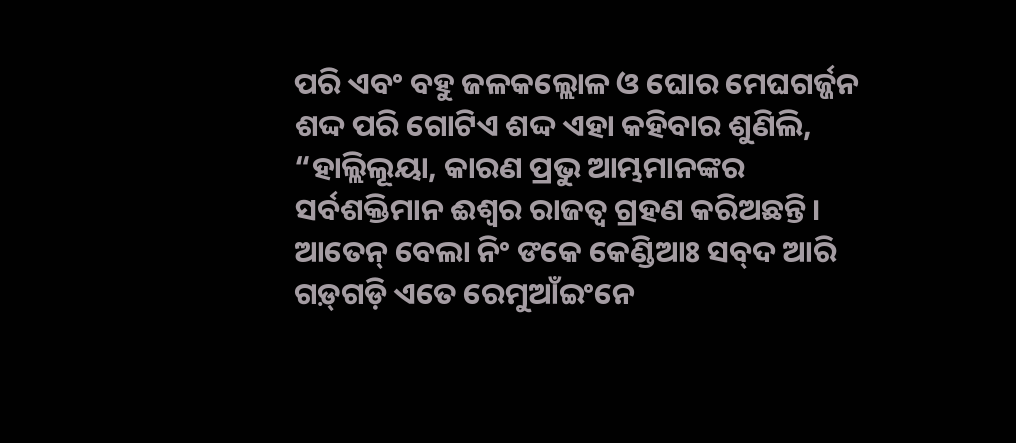ପରି ଏବଂ ବହୁ ଜଳକଲ୍ଲୋଳ ଓ ଘୋର ମେଘଗର୍ଜ୍ଜନ ଶଦ୍ଦ ପରି ଗୋଟିଏ ଶଦ୍ଦ ଏହା କହିବାର ଶୁଣିଲି, “ହାଲ୍ଲିଲୂୟା, କାରଣ ପ୍ରଭୁ ଆମ୍ଭମାନଙ୍କର ସର୍ବଶକ୍ତିମାନ ଈଶ୍ବର ରାଜତ୍ୱ ଗ୍ରହଣ କରିଅଛନ୍ତି।
ଆତେନ୍‌ ବେଲା ନିଂ ଙକେ କେଣ୍ଡିଆଃ ସବ୍‌ଦ ଆରି ଗଡ଼୍‌ଗଡ଼ି ଏତେ ରେମୁଆଁଇଂନେ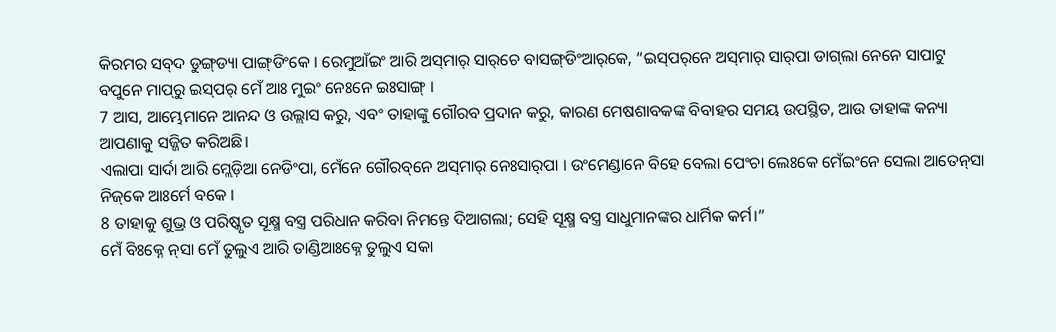କିରମର ସବ୍‌ଦ ଡୁଙ୍ଗ୍‌ଡ୍ୟା ପାଙ୍ଗ୍‌ଡିଂକେ । ରେମୁଆଁଇଂ ଆରି ଅସ୍‌ମାର୍ ସାର୍‌ଚେ ବାସଙ୍ଗ୍‌ଡିଂଆର୍‌କେ, “ଇସ୍‌ପର୍‌ନେ ଅସ୍‌ମାର୍ ସାର୍‌ପା ଡାଗ୍‌ଲା ନେନେ ସାପାଟୁ ବପୁନେ ମାପ୍‌ରୁ ଇସ୍‌ପର୍ ମେଁ ଆଃ ମୁଇଂ ନେଃନେ ଇଃସାଙ୍ଗ୍‌ ।
7 ଆସ, ଆମ୍ଭେମାନେ ଆନନ୍ଦ ଓ ଉଲ୍ଲାସ କରୁ, ଏବଂ ତାହାଙ୍କୁ ଗୌରବ ପ୍ରଦାନ କରୁ, କାରଣ ମେଷଶାବକଙ୍କ ବିବାହର ସମୟ ଉପସ୍ଥିତ, ଆଉ ତାହାଙ୍କ କନ୍ୟା ଆପଣାକୁ ସଜ୍ଜିତ କରିଅଛି।
ଏଲାପା ସାର୍ଦା ଆରି ମ୍ଲେଡ଼ିଆ ନେଡିଂପା, ମେଁନେ ଗୌରବ୍‌ନେ ଅସ୍‌ମାର୍ ନେଃସାର୍‌ପା । ଉଂମେଣ୍ଡାନେ ବିହେ ବେଲା ପେଂଚା ଲେଃକେ ମେଁଇଂନେ ସେଲା ଆତେନ୍‌‌ସା ନିଜ୍‌କେ ଆଃର୍ମେ ବକେ ।
8 ତାହାକୁ ଶୁଭ୍ର ଓ ପରିଷ୍କୃତ ସୂକ୍ଷ୍ମ ବସ୍ତ୍ର ପରିଧାନ କରିବା ନିମନ୍ତେ ଦିଆଗଲା; ସେହି ସୂକ୍ଷ୍ମ ବସ୍ତ୍ର ସାଧୁମାନଙ୍କର ଧାର୍ମିକ କର୍ମ।”
ମେଁ ବିଃକ୍ନେ ନ୍‌ସା ମେଁ ତୁଲୁଏ ଆରି ତାଣ୍ଡିଆଃକ୍ନେ ତୁଲୁଏ ସକା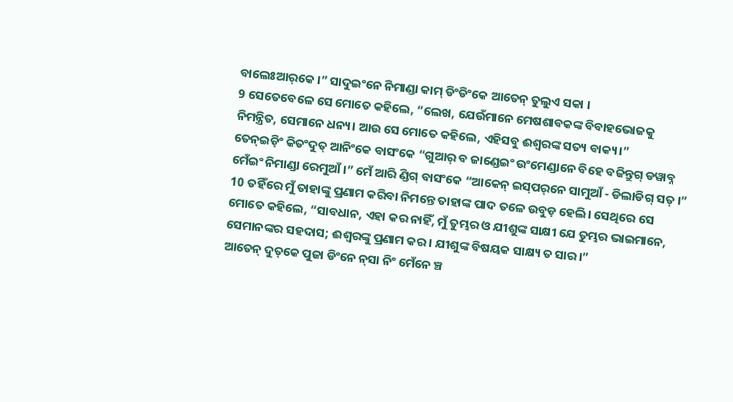ବାଲେଃଆର୍‌କେ ।” ସାଦୁଇଂନେ ନିମାଣ୍ଡା କାମ୍ ଡିଂଡିଂକେ ଆତେନ୍‌ ତୁଲୁଏ ସକା ।
9 ସେତେବେଳେ ସେ ମୋତେ କହିଲେ, “ଲେଖ, ଯେଉଁମାନେ ମେଷଶାବକଙ୍କ ବିବାହଭୋଜକୁ ନିମନ୍ତ୍ରିତ, ସେମାନେ ଧନ୍ୟ। ଆଉ ସେ ମୋତେ କହିଲେ, ଏହିସବୁ ଈଶ୍ବରଙ୍କ ସତ୍ୟ ବାକ୍ୟ।”
ତେନ୍‌ଇଡ଼ିଂ କିତଂଦୁତ୍ ଆନିଂକେ ବାସଂକେ “ଗୁଆର୍ ବ ଜାଣ୍ଡେଇଂ ଉଂମେଣ୍ଡାନେ ବିହେ ବଜିନ୍ତୁଗ୍ ଡୱାବ୍ନ ମେଁଇଂ ନିମାଣ୍ଡା ରେମୁଆଁ ।” ମେଁ ଆରି ଣ୍ଡିଗ୍ ବାସଂକେ “ଆକେନ୍ ଇସ୍‌ପର୍‌ନେ ସାମୁଆଁ - ଡିଲାଡିଗ୍ ସତ୍ ।”
10 ତହିଁରେ ମୁଁ ତାହାଙ୍କୁ ପ୍ରଣାମ କରିବା ନିମନ୍ତେ ତାହାଙ୍କ ପାଦ ତଳେ ଉବୁଡ଼ ହେଲି। ସେଥିରେ ସେ ମୋତେ କହିଲେ, “ସାବଧାନ, ଏହା କର ନାହିଁ, ମୁଁ ତୁମ୍ଭର ଓ ଯୀଶୁଙ୍କ ସାକ୍ଷୀ ଯେ ତୁମ୍ଭର ଭାଇମାନେ, ସେମାନଙ୍କର ସହଦାସ; ଈଶ୍ବରଙ୍କୁ ପ୍ରଣାମ କର। ଯୀଶୁଙ୍କ ବିଷୟକ ସାକ୍ଷ୍ୟ ତ ସାର।”
ଆତେନ୍‌ ଦୁତ୍‌କେ ପୁଜା ଡିଂନେ ନ୍‌ସା ନିଂ ମେଁନେ ଞ୍ଚ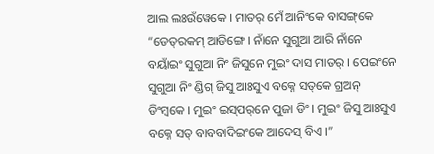ଆଲ ଲଃଉଁୱେକେ । ମାତର୍‌ ମେଁ ଆନିଂକେ ବାସଙ୍ଗ୍‌କେ “ଡେତ୍‌ରକମ୍ ଆଡିଙ୍ଗେ । ନାଁନେ ସୁଗୁଆ ଆରି ନାଁନେ ବୟାଁଇଂ ସୁଗୁଆ ନିଂ ଜିସୁନେ ମୁଇଂ ଦାସ ମାତର୍‌ । ପେଇଂନେ ସୁଗୁଆ ନିଂ ଣ୍ଡିଗ୍ ଜିସୁ ଆଃସୁଏ ବକ୍ନେ ସତ୍‌କେ ଗ୍ର‍ଅନ୍‌ ଡିଂମ୍ବକେ । ମୁଇଂ ଇସ୍‌ପର୍‌ନେ ପୁଜା ଡିଂ । ମୁଇଂ ଜିସୁ ଆଃସୁଏ ବକ୍ନେ ସତ୍ ବାବବାଦି‍ଇଂକେ ଆଦେସ୍ ବିଏ ।”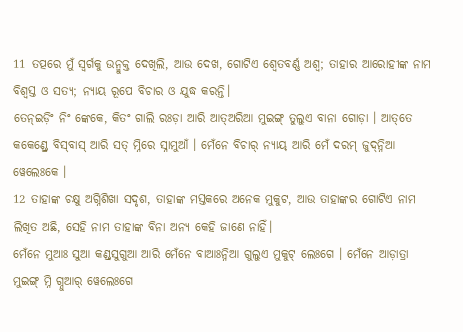11 ତତ୍ପରେ ମୁଁ ସ୍ୱର୍ଗକୁ ଉନ୍ମୁକ୍ତ ଦେଖିଲି, ଆଉ ଦେଖ, ଗୋଟିଏ ଶ୍ୱେତବର୍ଣ୍ଣ ଅଶ୍ୱ; ତାହାର ଆରୋହୀଙ୍କ ନାମ ବିଶ୍ୱସ୍ତ ଓ ସତ୍ୟ; ନ୍ୟାୟ ରୂପେ ବିଚାର ଓ ଯୁଦ୍ଧ କରନ୍ତି।
ତେନ୍ଇଡ଼ିଂ ନିଂ ଙ୍କେକେ, କିତଂ ଗାଲି ରଃଡ଼ା ଆରି ଆତ୍‌ଅରିଆ ମୁଇଙ୍ଗ୍ ତୁଲୁଏ ବାନା ଗୋଡ଼ା । ଆତ୍‌ତେ କକେଣ୍ଡ୍ରେ ବିସ୍‌ବାସ୍‌ ଆରି ସତ୍ ମ୍ନିରେ ସ୍ନାମୁଆଁ । ମେଁନେ ବିଚାର୍ ନ୍ୟାୟ୍ ଆରି ମେଁ ଦରମ୍‌ ଜୁଦ୍‌ନ୍ନିଆ ୱେଲେଃକେ ।
12 ତାହାଙ୍କ ଚକ୍ଷୁ ଅଗ୍ନିଶିଖା ସଦୃଶ, ତାହାଙ୍କ ମସ୍ତକରେ ଅନେକ ମୁକୁଟ, ଆଉ ତାହାଙ୍କର ଗୋଟିଏ ନାମ ଲିଖିତ ଅଛି, ସେହି ନାମ ତାହାଙ୍କ ବିନା ଅନ୍ୟ କେହି ଜାଣେ ନାହିଁ।
ମେଁନେ ମୁଆଃ ସୁଆ କଣ୍ଡ୍‌ସୁଗୁଆ ଆରି ମେଁନେ ବାଆଃନ୍ନିଆ ଗୁଲୁଏ ମୁକୁଟ୍ ଲେଃଗେ । ମେଁନେ ଆଡ଼ାତ୍ରା ମୁଇଙ୍ଗ୍ ମ୍ନି ଗ୍ନୁଆର୍‌ ୱେଲେଃଗେ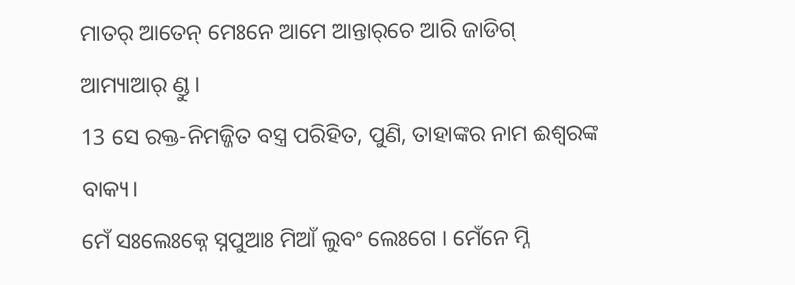ମାତର୍‌ ଆତେନ୍‌ ମେଃନେ ଆମେ ଆନ୍ତାର୍‌ଚେ ଆରି ଜାଡିଗ୍ ଆମ୍ୟାଆର୍ ଣ୍ଡୁ ।
13 ସେ ରକ୍ତ-ନିମଜ୍ଜିତ ବସ୍ତ୍ର ପରିହିତ, ପୁଣି, ତାହାଙ୍କର ନାମ ଈଶ୍ବରଙ୍କ ବାକ୍ୟ।
ମେଁ ସଃଲେଃକ୍ନେ ସ୍ନପୁଆଃ ମିଆଁ ଲୁବଂ ଲେଃଗେ । ମେଁନେ ମ୍ନି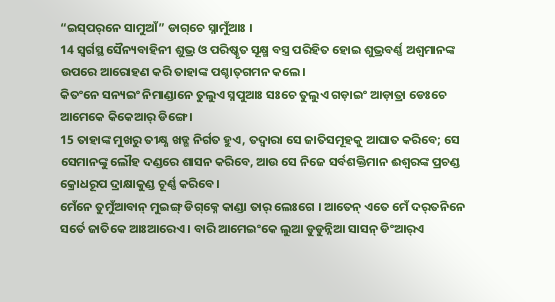“ଇସ୍‌ପର୍‌ନେ ସାମୁଆଁ” ଡାଗ୍‌ଚେ ସ୍ନାମୁଁଆଃ ।
14 ସ୍ୱର୍ଗସ୍ଥ ସୈନ୍ୟବାହିନୀ ଶୁଭ୍ର ଓ ପରିଷ୍କୃତ ସୂକ୍ଷ୍ମ ବସ୍ତ୍ର ପରିହିତ ହୋଇ ଶୁଭ୍ରବର୍ଣ୍ଣ ଅଶ୍ୱମାନଙ୍କ ଉପରେ ଆରୋହଣ କରି ତାହାଙ୍କ ପଶ୍ଚାତ୍‍ଗମନ କଲେ।
କିତଂନେ ସନ୍ୟ‍ଇଂ ନିମାଣ୍ଡାନେ ତୁଲୁଏ ସ୍ନପୁଆଃ ସଃଚେ ତୁଲୁଏ ଗଡ଼ାଇଂ ଆଡ଼ାତ୍ରା ଡେଃଚେ ଆମେକେ କିକେଆର୍‌ ଡିଙ୍ଗେ ।
15 ତାହାଙ୍କ ମୁଖରୁ ତୀକ୍ଷ୍ଣ ଖଡ୍ଗ ନିର୍ଗତ ହୁଏ, ତଦ୍ୱାରା ସେ ଜାତିସମୂହକୁ ଆଘାତ କରିବେ; ସେ ସେମାନଙ୍କୁ ଲୌହ ଦଣ୍ଡରେ ଶାସନ କରିବେ, ଆଉ ସେ ନିଜେ ସର୍ବଶକ୍ତିମାନ ଈଶ୍ବରଙ୍କ ପ୍ରଚଣ୍ଡ କ୍ରୋଧରୂପ ଦ୍ରାକ୍ଷାକୁଣ୍ଡ ଚୂର୍ଣ୍ଣ କରିବେ।
ମେଁନେ ତୁମୁଁଆବାନ୍ ମୁଇଙ୍ଗ୍ ଡିଗ୍‌କ୍ନେ କାଣ୍ଡା ତାର୍ ଲେଃଗେ । ଆତେନ୍‌ ଏତେ ମେଁ ଦର୍‌ତନିନେ ସର୍ତେ ଜାତିକେ ଆଃଆରେଏ । ବାରି ଆମେଇଂକେ ଲୁଆ ଡୁଡୁନ୍ନିଆ ସାସନ୍ ଡିଂଆର୍‌ଏ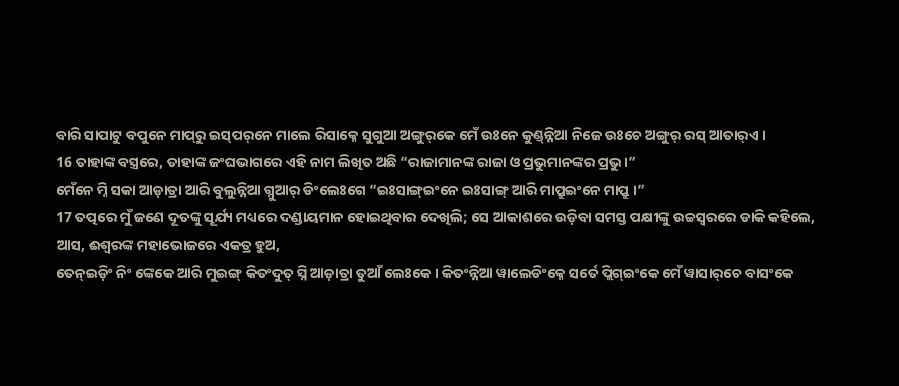ବାରି ସାପାଟୁ ବପୁନେ ମାପ୍‌ରୁ ଇସ୍‌ପର୍‌ନେ ମାଲେ ରିସାକ୍ନେ ସୁଗୁଆ ଅଙ୍ଗୁର୍‌କେ ମେଁ ଉଃନେ କୁଣ୍ଡ୍‌ନ୍ନିଆ ନିଜେ ଉଃଚେ ଅଙ୍ଗୁର୍ ରସ୍ ଆତାର୍‌ଏ ।
16 ତାହାଙ୍କ ବସ୍ତ୍ରରେ, ତାହାଙ୍କ ଜଂଘଭାଗରେ ଏହି ନାମ ଲିଖିତ ଅଛି “ରାଜାମାନଙ୍କ ରାଜା ଓ ପ୍ରଭୁମାନଙ୍କର ପ୍ରଭୁ।”
ମେଁନେ ମ୍ନି ସକା ଆଡ଼ାତ୍ରା ଆରି ବୁଲୁନ୍ନିଆ ଗ୍ନୁଆର୍ ଡିଂଲେଃଗେ “ଇଃସାଙ୍ଗ୍‌ଇଂନେ ଇଃସାଙ୍ଗ୍‌ ଆରି ମାପ୍ରୁଇଂନେ ମାପ୍ରୁ ।”
17 ତତ୍ପରେ ମୁଁ ଜଣେ ଦୂତଙ୍କୁ ସୂର୍ଯ୍ୟ ମଧ୍ୟରେ ଦଣ୍ଡାୟମାନ ହୋଇଥିବାର ଦେଖିଲି; ସେ ଆକାଶରେ ଉଡ଼ିବା ସମସ୍ତ ପକ୍ଷୀଙ୍କୁ ଉଚ୍ଚସ୍ୱରରେ ଡାକି କହିଲେ, ଆସ, ଈଶ୍ବରଙ୍କ ମହାଭୋଜରେ ଏକତ୍ର ହୁଅ,
ତେନ୍ଇଡ଼ିଂ ନିଂ ଙ୍କେକେ ଆରି ମୁଇଙ୍ଗ୍ କିତଂଦୁତ୍‌ ସ୍ନି ଆଡ଼ାତ୍ରା ତୁଆଁ ଲେଃକେ । କିତଂନ୍ନିଆ ୱାଲେଡିଂକ୍ନେ ସର୍ତେ ପ୍ଲିଗ୍ଇଂକେ ମେଁ ୱାସାର୍‌ଚେ ବାସଂକେ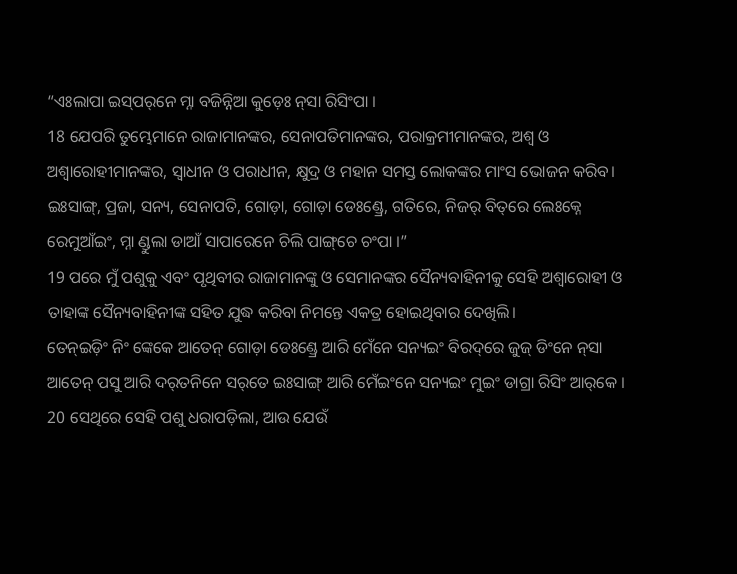“ଏଃଲାପା ଇସ୍‌ପର୍‌ନେ ମ୍ନା ବଜିନ୍ନିଆ କୁଡ଼େଃ ନ୍‌ସା ରିସିଂପା ।
18 ଯେପରି ତୁମ୍ଭେମାନେ ରାଜାମାନଙ୍କର, ସେନାପତିମାନଙ୍କର, ପରାକ୍ରମୀମାନଙ୍କର, ଅଶ୍ୱ ଓ ଅଶ୍ୱାରୋହୀମାନଙ୍କର, ସ୍ୱାଧୀନ ଓ ପରାଧୀନ, କ୍ଷୁଦ୍ର ଓ ମହାନ ସମସ୍ତ ଲୋକଙ୍କର ମାଂସ ଭୋଜନ କରିବ।
ଇଃସାଙ୍ଗ୍‌, ପ୍ରଜା, ସନ୍ୟ, ସେନାପତି, ଗୋଡ଼ା, ଗୋଡ଼ା ଡେଃଣ୍ଡ୍ରେ, ଗତିରେ, ନିଜର୍‌ ବିତ୍‌ରେ ଲେଃକ୍ନେ ରେମୁଆଁଇଂ, ମ୍ନା ଣ୍ଡୁଲା ଡାଆଁ ସାପାରେନେ ଚିଲି ପାଙ୍ଗ୍‌ଚେ ଚଂପା ।”
19 ପରେ ମୁଁ ପଶୁକୁ ଏବଂ ପୃଥିବୀର ରାଜାମାନଙ୍କୁ ଓ ସେମାନଙ୍କର ସୈନ୍ୟବାହିନୀକୁ ସେହି ଅଶ୍ୱାରୋହୀ ଓ ତାହାଙ୍କ ସୈନ୍ୟବାହିନୀଙ୍କ ସହିତ ଯୁଦ୍ଧ କରିବା ନିମନ୍ତେ ଏକତ୍ର ହୋଇଥିବାର ଦେଖିଲି।
ତେନ୍ଇଡ଼ିଂ ନିଂ ଙ୍କେକେ ଆତେନ୍‌ ଗୋଡ଼ା ଡେଃଣ୍ଡ୍ରେ ଆରି ମେଁନେ ସନ୍ୟ‍ଇଂ ବିରଦ୍‌ରେ ଜୁଜ୍ ଡିଂନେ ନ୍‌ସା ଆତେନ୍‌ ପସୁ ଆରି ଦର୍‌ତନିନେ ସର୍‌ତେ ଇଃସାଙ୍ଗ୍‌ ଆରି ମେଁଇଂନେ ସନ୍ୟ‍ଇଂ ମୁଇଂ ଡାଗ୍ରା ରିସିଂ ଆର୍‌କେ ।
20 ସେଥିରେ ସେହି ପଶୁ ଧରାପଡ଼ିଲା, ଆଉ ଯେଉଁ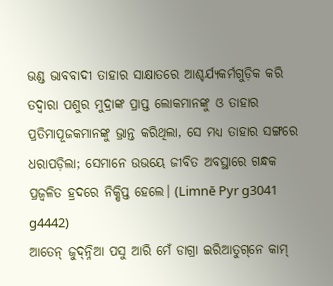ଭଣ୍ଡ ଭାବବାଦୀ ତାହାର ସାକ୍ଷାତରେ ଆଶ୍ଚର୍ଯ୍ୟକର୍ମଗୁଡ଼ିକ କରି ତଦ୍ୱାରା ପଶୁର ମୁଦ୍ରାଙ୍କ ପ୍ରାପ୍ତ ଲୋକମାନଙ୍କୁ ଓ ତାହାର ପ୍ରତିମାପୂଜକମାନଙ୍କୁ ଭ୍ରାନ୍ତ କରିଥିଲା, ସେ ମଧ୍ୟ ତାହାର ସଙ୍ଗରେ ଧରାପଡ଼ିଲା; ସେମାନେ ଉଭୟେ ଜୀବିତ ଅବସ୍ଥାରେ ଗନ୍ଧକ ପ୍ରଜ୍ୱଳିତ ହ୍ରଦରେ ନିକ୍ଷିପ୍ତ ହେଲେ। (Limnē Pyr g3041 g4442)
ଆତେନ୍‌ ଜୁଦ୍‌ନ୍ନିଆ ପସୁ ଆରି ମେଁ ଡାଗ୍ରା ଇରିଆତୁଗ୍‌ନେ କାମ୍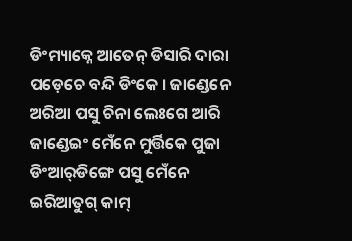ଡିଂମ୍ୟାକ୍ନେ ଆତେନ୍‌ ଡିସାରି ଦାରା ପଡ଼େଚେ ବନ୍ଦି ଡିଂକେ । ଜାଣ୍ଡେନେ ଅରିଆ ପସୁ ଚିନା ଲେଃଗେ ଆରି ଜାଣ୍ଡେଇଂ ମେଁନେ ମୁର୍ତ୍ତିକେ ପୁଜା ଡିଂଆର୍‌ଡିଙ୍ଗେ ପସୁ ମେଁନେ ଇରିଆତୁଗ୍ କାମ୍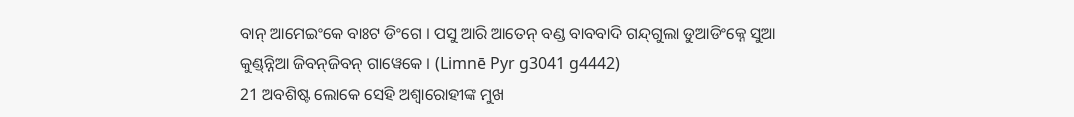ବାନ୍‌ ଆମେଇଂକେ ବାଃଟ ଡିଂଗେ । ପସୁ ଆରି ଆତେନ୍‌ ବଣ୍ଡ ବାବବାଦି ଗନ୍ଦ୍‌ଗୁଲା ଡୁଆଡିଂକ୍ନେ ସୁଆ କୁଣ୍ଡ୍‌ନ୍ନିଆ ଜିବନ୍‌ଜିବନ୍ ଗାୱେକେ । (Limnē Pyr g3041 g4442)
21 ଅବଶିଷ୍ଟ ଲୋକେ ସେହି ଅଶ୍ୱାରୋହୀଙ୍କ ମୁଖ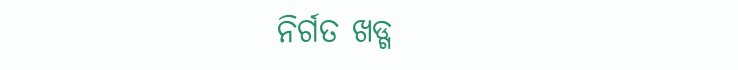ନିର୍ଗତ ଖଡ୍ଗ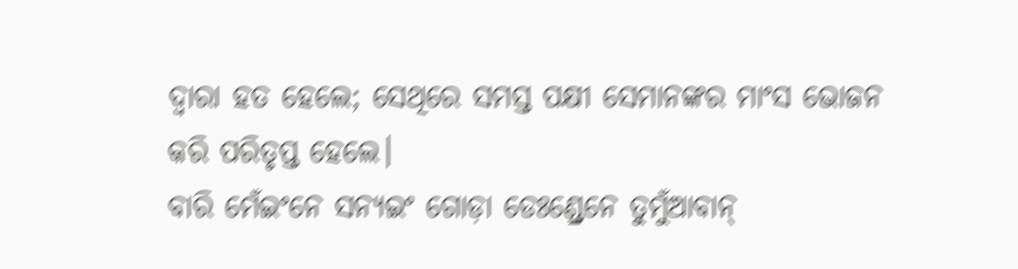ଦ୍ୱାରା ହତ ହେଲେ; ସେଥିରେ ସମସ୍ତ ପକ୍ଷୀ ସେମାନଙ୍କର ମାଂସ ଭୋଜନ କରି ପରିତୃପ୍ତ ହେଲେ।
ବାରି ମେଁଇଂନେ ସନ୍ୟ‍ଇଂ ଗୋଡ଼ା ଡେଃଣ୍ଡ୍ରେନେ ତୁମୁଁଆବାନ୍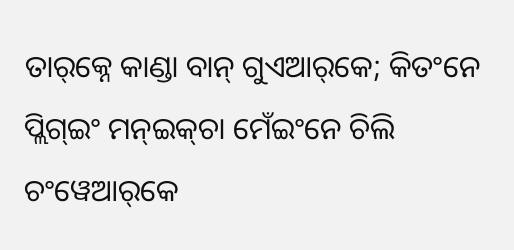ତାର୍‌କ୍ନେ କାଣ୍ଡା ବାନ୍‌ ଗୁଏଆର୍‌କେ; କିତଂନେ ପ୍ଲିଗ୍‌ଇଂ ମନ୍ଇକ୍‌ଚା ମେଁଇଂନେ ଚିଲି ଚଂୱେଆର୍‌କେ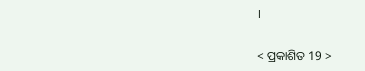।

< ପ୍ରକାଶିତ 19 >